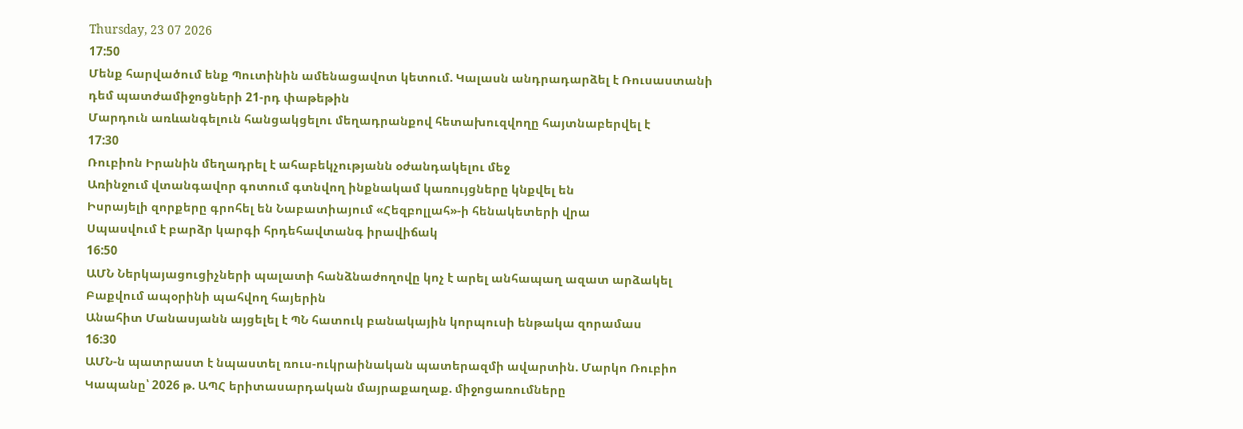Thursday, 23 07 2026
17:50
Մենք հարվածում ենք Պուտինին ամենացավոտ կետում. Կալասն անդրադարձել է Ռուսաստանի դեմ պատժամիջոցների 21-րդ փաթեթին
Մարդուն առևանգելուն հանցակցելու մեղադրանքով հետախուզվողը հայտնաբերվել է
17:30
Ռուբիոն Իրանին մեղադրել է ահաբեկչությանն օժանդակելու մեջ
Առինջում վտանգավոր գոտում գտնվող ինքնակամ կառույցները կնքվել են
Իսրայելի զորքերը գրոհել են Նաբատիայում «Հեզբոլլահ»-ի հենակետերի վրա
Սպասվում է բարձր կարգի հրդեհավտանգ իրավիճակ
16:50
ԱՄՆ Ներկայացուցիչների պալատի հանձնաժողովը կոչ է արել անհապաղ ազատ արձակել Բաքվում ապօրինի պահվող հայերին
Անահիտ Մանասյանն այցելել է ՊՆ հատուկ բանակային կորպուսի ենթակա զորամաս
16:30
ԱՄՆ-ն պատրաստ է նպաստել ռուս-ուկրաինական պատերազմի ավարտին. Մարկո Ռուբիո
Կապանը՝ 2026 թ. ԱՊՀ երիտասարդական մայրաքաղաք. միջոցառումները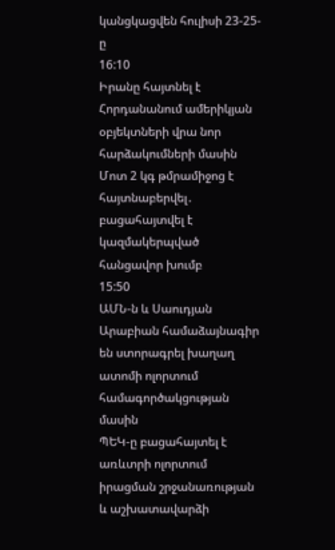կանցկացվեն հուլիսի 23-25-ը
16:10
Իրանը հայտնել է Հորդանանում ամերիկյան օբյեկտների վրա նոր հարձակումների մասին
Մոտ 2 կգ թմրամիջոց է հայտնաբերվել․ բացահայտվել է կազմակերպված հանցավոր խումբ
15:50
ԱՄՆ-ն և Սաուդյան Արաբիան համաձայնագիր են ստորագրել խաղաղ ատոմի ոլորտում համագործակցության մասին
ՊԵԿ-ը բացահայտել է առևտրի ոլորտում իրացման շրջանառության և աշխատավարձի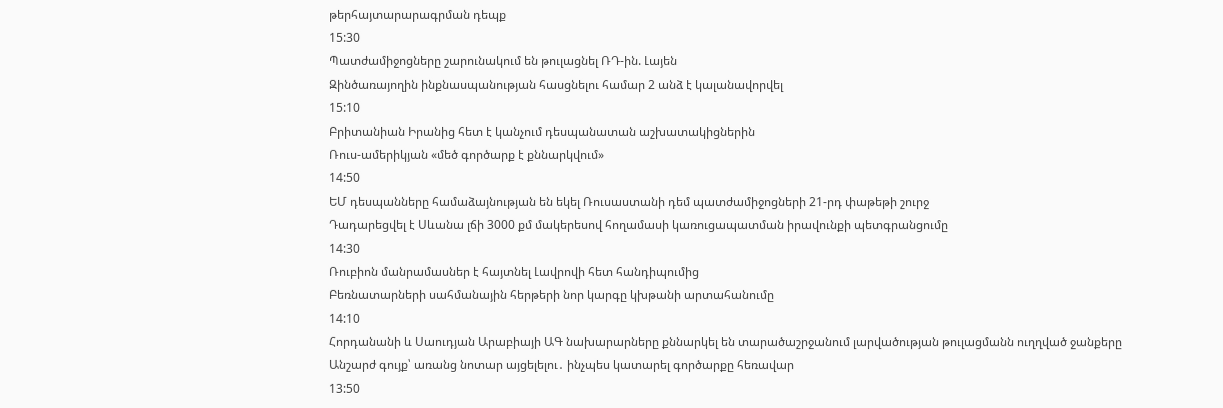թերհայտարարագրման դեպք
15:30
Պատժամիջոցները շարունակում են թուլացնել ՌԴ-ին. Լայեն
Զինծառայողին ինքնասպանության հասցնելու համար 2 անձ է կալանավորվել
15:10
Բրիտանիան Իրանից հետ է կանչում դեսպանատան աշխատակիցներին
Ռուս-ամերիկյան «մեծ գործարք է քննարկվում»
14:50
ԵՄ դեսպանները համաձայնության են եկել Ռուսաստանի դեմ պատժամիջոցների 21-րդ փաթեթի շուրջ
Դադարեցվել է Սևանա լճի 3000 քմ մակերեսով հողամասի կառուցապատման իրավունքի պետգրանցումը
14:30
Ռուբիոն մանրամասներ է հայտնել Լավրովի հետ հանդիպումից
Բեռնատարների սահմանային հերթերի նոր կարգը կխթանի արտահանումը
14:10
Հորդանանի և Սաուդյան Արաբիայի ԱԳ նախարարները քննարկել են տարածաշրջանում լարվածության թուլացմանն ուղղված ջանքերը
Անշարժ գույք՝ առանց նոտար այցելելու․ ինչպես կատարել գործարքը հեռավար
13:50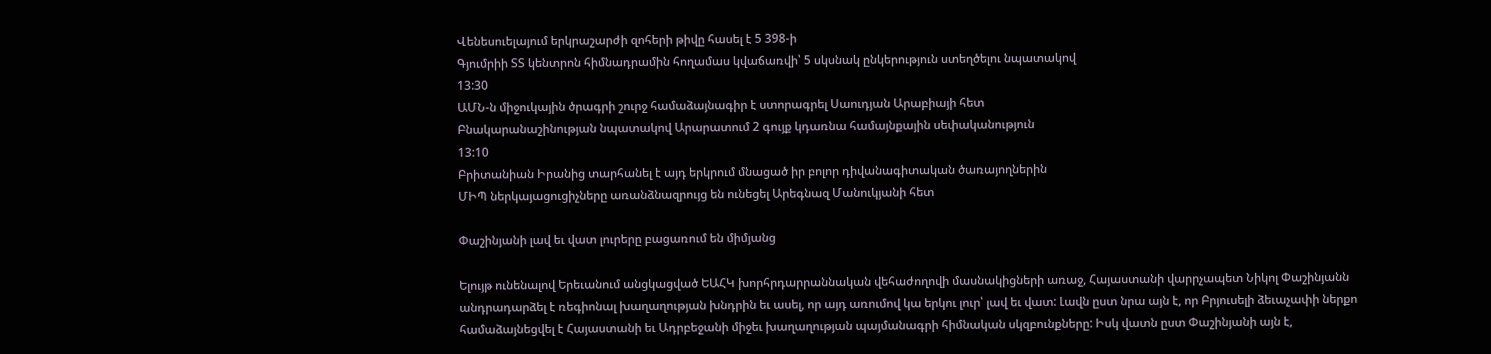Վենեսուելայում երկրաշարժի զոհերի թիվը հասել է 5 398-ի
Գյումրիի ՏՏ կենտրոն հիմնադրամին հողամաս կվաճառվի՝ 5 սկսնակ ընկերություն ստեղծելու նպատակով
13:30
ԱՄՆ-ն միջուկային ծրագրի շուրջ համաձայնագիր է ստորագրել Սաուդյան Արաբիայի հետ
Բնակարանաշինության նպատակով Արարատում 2 գույք կդառնա համայնքային սեփականություն
13:10
Բրիտանիան Իրանից տարհանել է այդ երկրում մնացած իր բոլոր դիվանագիտական ծառայողներին
ՄԻՊ ներկայացուցիչները առանձնազրույց են ունեցել Արեգնազ Մանուկյանի հետ

Փաշինյանի լավ եւ վատ լուրերը բացառում են միմյանց

Ելույթ ունենալով Երեւանում անցկացված ԵԱՀԿ խորհրդարրաննական վեհաժողովի մասնակիցների առաջ, Հայաստանի վարրչապետ Նիկոլ Փաշինյանն անդրադարձել է ռեգիոնալ խաղաղության խնդրին եւ ասել, որ այդ առումով կա երկու լուր՝ լավ եւ վատ: Լավն ըստ նրա այն է, որ Բրյուսելի ձեւաչափի ներքո համաձայնեցվել է Հայաստանի եւ Ադրբեջանի միջեւ խաղաղության պայմանագրի հիմնական սկզբունքները: Իսկ վատն ըստ Փաշինյանի այն է,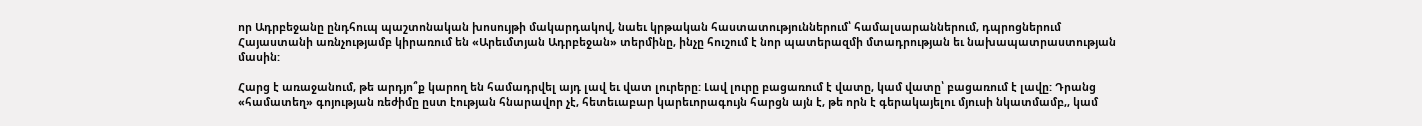որ Ադրբեջանը ընդհուպ պաշտոնական խոսույթի մակարդակով, նաեւ կրթական հաստատություններում՝ համալսարաններում, դպրոցներում Հայաստանի առնչությամբ կիրառում են «Արեւմտյան Ադրբեջան» տերմինը, ինչը հուշում է նոր պատերազմի մտադրության եւ նախապատրաստության մասին:

Հարց է առաջանում, թե արդյո՞ք կարող են համադրվել այդ լավ եւ վատ լուրերը: Լավ լուրը բացառում է վատը, կամ վատը՝ բացառում է լավը: Դրանց «համատեղ» գոյության ռեժիմը ըստ էության հնարավոր չէ, հետեւաբար կարեւորագույն հարցն այն է, թե որն է գերակայելու մյուսի նկատմամբ,, կամ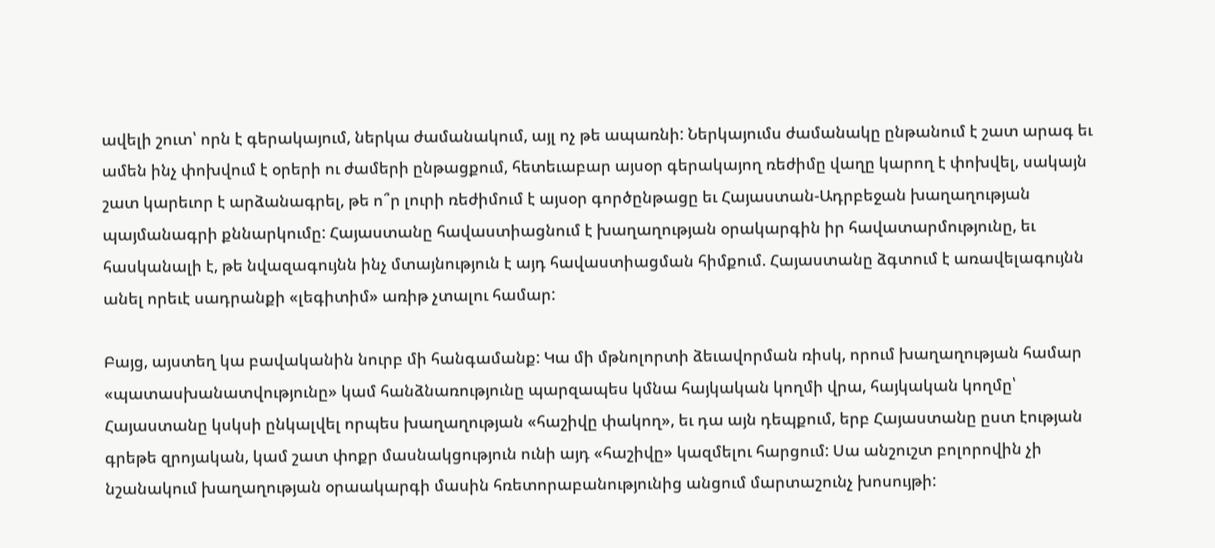ավելի շուտ՝ որն է գերակայում, ներկա ժամանակում, այլ ոչ թե ապառնի: Ներկայումս ժամանակը ընթանում է շատ արագ եւ ամեն ինչ փոխվում է օրերի ու ժամերի ընթացքում, հետեւաբար այսօր գերակայող ռեժիմը վաղը կարող է փոխվել, սակայն շատ կարեւոր է արձանագրել, թե ո՞ր լուրի ռեժիմում է այսօր գործընթացը եւ Հայաստան-Ադրբեջան խաղաղության պայմանագրի քննարկումը: Հայաստանը հավաստիացնում է խաղաղության օրակարգին իր հավատարմությունը, եւ հասկանալի է, թե նվազագույնն ինչ մտայնություն է այդ հավաստիացման հիմքում. Հայաստանը ձգտում է առավելագույնն անել որեւէ սադրանքի «լեգիտիմ» առիթ չտալու համար:

Բայց, այստեղ կա բավականին նուրբ մի հանգամանք: Կա մի մթնոլորտի ձեւավորման ռիսկ, որում խաղաղության համար «պատասխանատվությունը» կամ հանձնառությունը պարզապես կմնա հայկական կողմի վրա, հայկական կողմը՝ Հայաստանը կսկսի ընկալվել որպես խաղաղության «հաշիվը փակող», եւ դա այն դեպքում, երբ Հայաստանը ըստ էության գրեթե զրոյական, կամ շատ փոքր մասնակցություն ունի այդ «հաշիվը» կազմելու հարցում: Սա անշուշտ բոլորովին չի նշանակում խաղաղության օրաակարգի մասին հռետորաբանությունից անցում մարտաշունչ խոսույթի: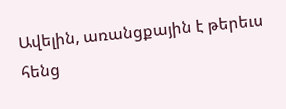Ավելին, առանցքային է թերեւս հենց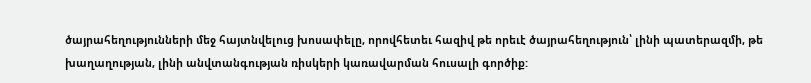ծայրահեղությունների մեջ հայտնվելուց խոսափելը, որովհետեւ հազիվ թե որեւէ ծայրահեղություն՝ լինի պատերազմի, թե խաղաղության, լինի անվտանգության ռիսկերի կառավարման հուսալի գործիք: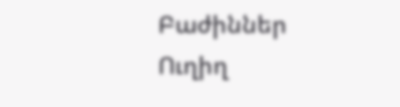Բաժիններ
Ուղիղ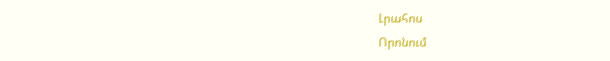Լրահոս
Որոնում